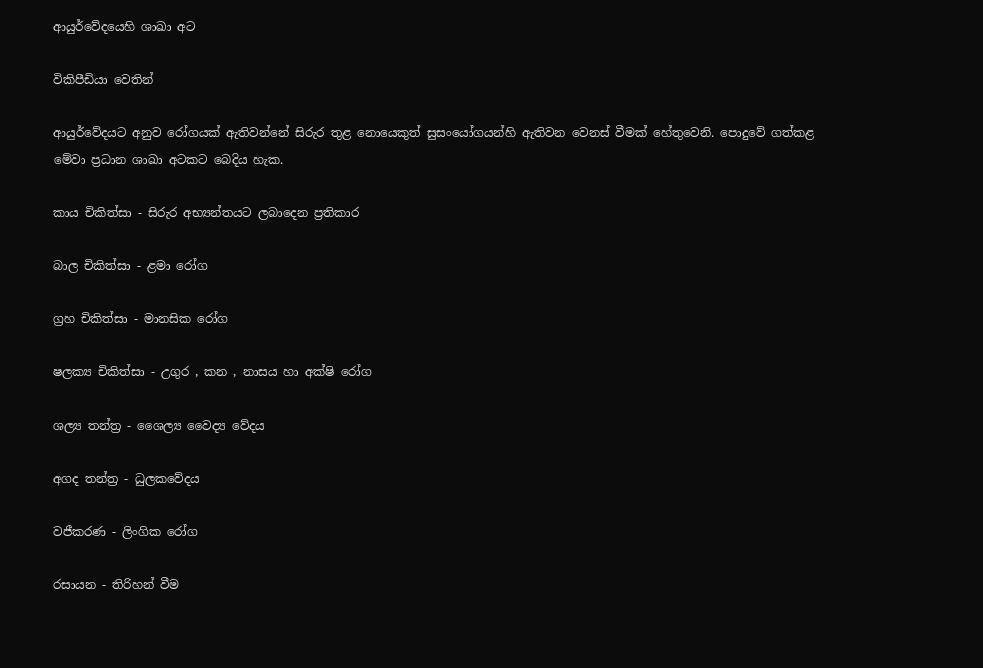ආයුර්වේදයෙහි ශාඛා අට

විකිපීඩියා වෙතින්

ආයුර්වේදයට අනුව රෝගයක් ඇතිවන්නේ සිරුර තුළ නොයෙකුත් සුසංයෝගයන්හි ඇතිවන වෙනස් වීමක් හේතුවෙනි. පොදුවේ ගත්කළ මේවා ප්‍රධාන ශාඛා අටකට බෙදිය හැක.

කාය චිකිත්සා - සිරුර අභ්‍යන්තයට ලබාදෙන ප්‍රතිකාර

බාල චිකිත්සා - ළමා රෝග

ග්‍රහ චිකිත්සා - මානසික රෝග

ෂලක්‍ය චිකිත්සා - උගුර , කන , නාසය හා අක්ෂි රෝග

ශල්‍ය තන්ත්‍ර - ශෛල්‍ය වෛද්‍ය වේදය

අගද තන්ත්‍ර - ධුලකවේදය

වජීකරණ - ලිංගික රෝග

රසායන - තිරිහන් වීම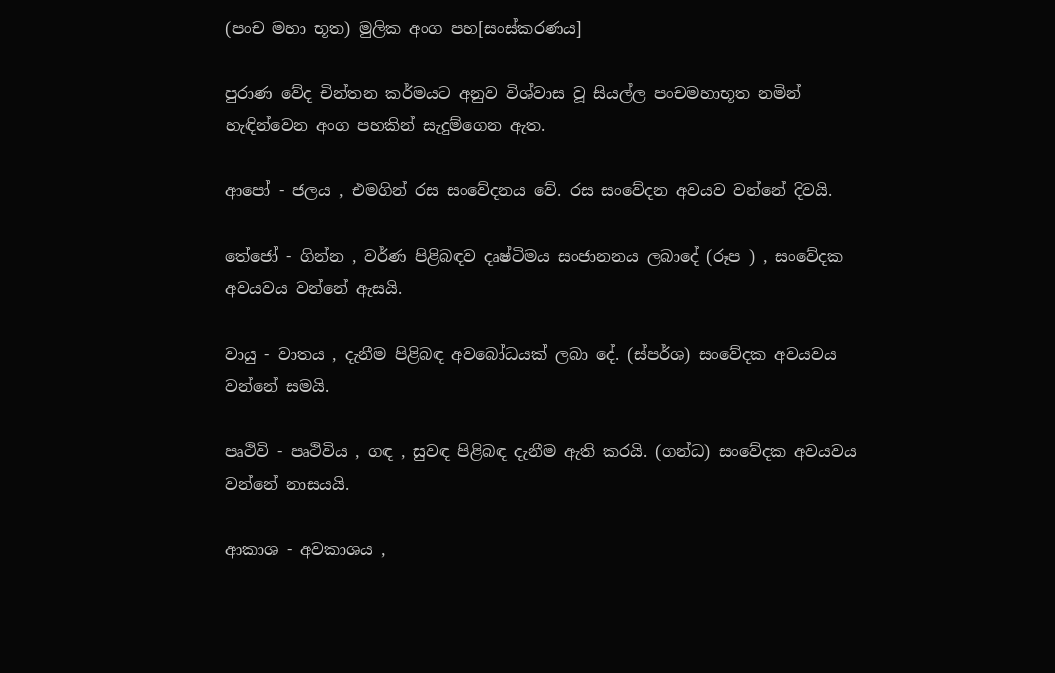(පංච මහා භූත) මුලික අංග පහ[සංස්කරණය]

පුරාණ වේද චින්තන කර්මයට අනුව විශ්වාස වූ සියල්ල පංචමහාභූත නමින් හැඳින්වෙන අංග පහකින් සැදුම්ගෙන ඇත.

ආපෝ - ජලය , එමගින් රස සංවේදනය වේ. රස සංවේදන අවයව වන්නේ දිවයි.

තේජෝ - ගින්න , වර්ණ පිළිබඳව දෘෂ්ටිමය සංජානනය ලබාදේ (රූප ) , සංවේදක අවයවය වන්නේ ඇසයි.

වායු - වාතය , දැනීම පිළිබඳ අවබෝධයක් ලබා දේ. (ස්පර්ශ) සංවේදක අවයවය වන්නේ සමයි.

පෘථිවි - පෘථිවිය , ගඳ , සුවඳ පිළිබඳ දැනීම ඇති කරයි. (ගන්ධ) සංවේදක අවයවය වන්නේ නාසයයි.

ආකාශ - අවකාශය ,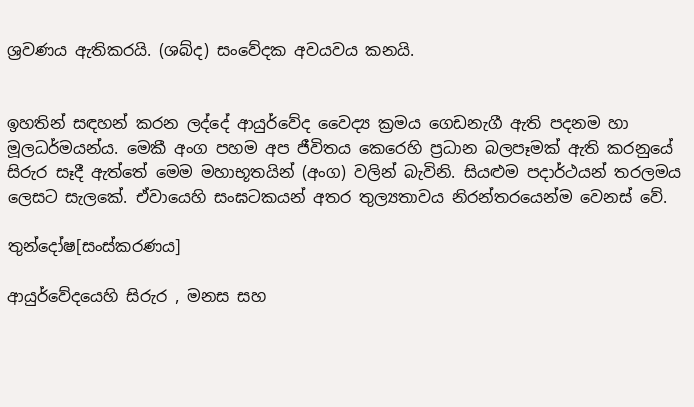ශ්‍රවණය ඇතිකරයි. (ශබ්ද) සංවේදක අවයවය කනයි.


ඉහතින් සඳහන් කරන ලද්දේ ආයුර්වේද වෛද්‍ය ක්‍රමය ගෙඩනැගී ඇති පදනම හා මූලධර්මයන්ය. මෙකී අංග පහම අප ජීවිතය කෙරෙහි ප්‍රධාන බලපෑමක් ඇති කරනුයේ සිරුර සෑදී ඇත්තේ මෙම මහාභූතයින් (අංග) වලින් බැවිනි. සියළුම පදාර්ථයන් තරලමය ලෙසට සැලකේ. ඒවායෙහි සංඝටකයන් අතර තුල්‍යතාවය නිරන්තරයෙන්ම වෙනස් වේ.

තුන්දෝෂ[සංස්කරණය]

ආයුර්වේදයෙහි සිරුර , මනස සහ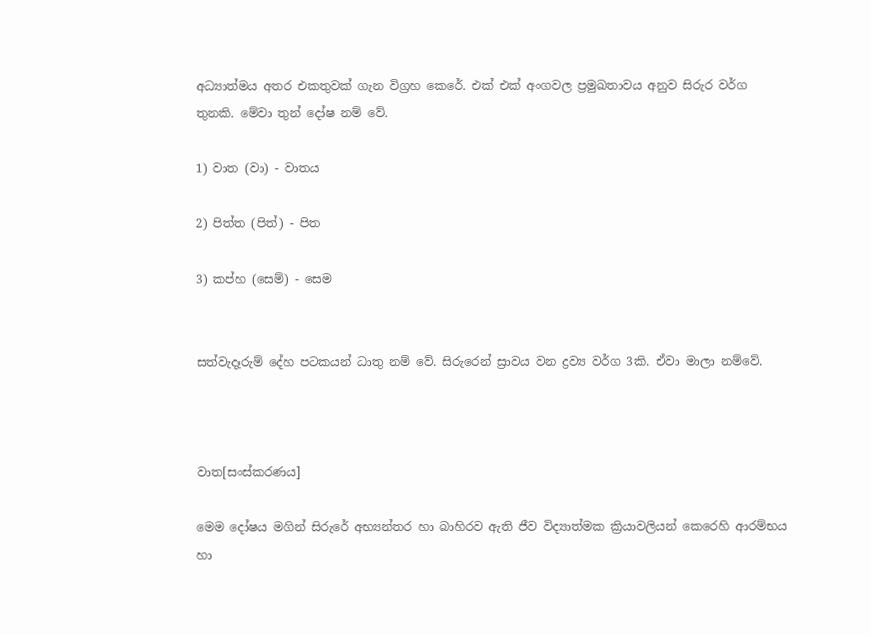අධ්‍යාත්මය අතර එකතුවක් ගැන විග්‍රහ කෙරේ. එක් එක් අංගවල ප්‍රමුඛතාවය අනුව සිරුර වර්ග තුනකි. මේවා තුන් දෝෂ නම් වේ.

1) වාත (වා) - වාතය

2) පිත්ත (පිත්) - පිත

3) කප්හ (සෙම්) - සෙම


සත්වැදෑරුම් දේහ පටකයන් ධාතු නම් වේ. සිරුරෙන් ස්‍රාවය වන ද්‍රව්‍ය වර්ග 3කි. ඒවා මාලා නම්වේ.



වාත[සංස්කරණය]

මෙම දෝෂය මගින් සිරුරේ අභ්‍යන්තර හා බාහිරව ඇති ජීව විද්‍යාත්මක ක්‍රියාවලියන් කෙරෙහි ආරම්භය හා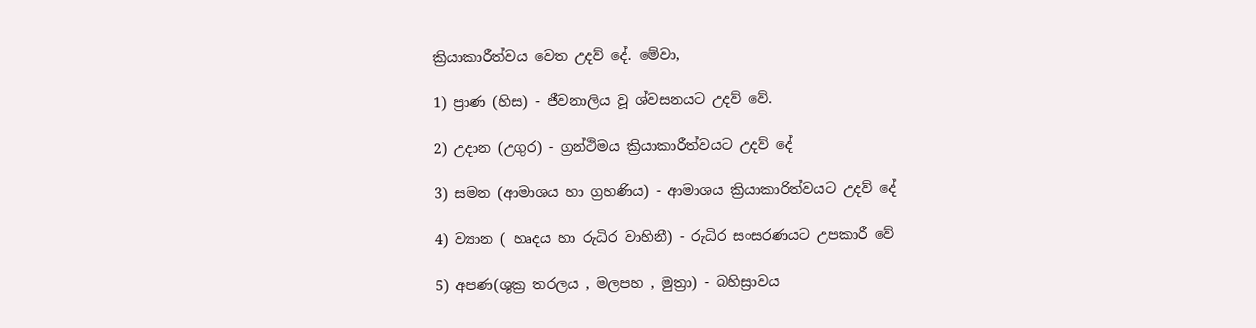ක්‍රියාකාරීත්වය වෙත උදව් දේ. මේවා,

1) ප්‍රාණ (හිස) - ජීවනාලිය වූ ශ්වසනයට උදව් වේ.

2) උදාන (උගුර) - ග්‍රන්ථිමය ක්‍රියාකාරීත්වයට උදව් දේ

3) සමන (ආමාශය හා ග්‍රහණිය) - ආමාශය ක්‍රියාකාරිත්වයට උදව් දේ

4) ව්‍යාන ( හෘදය හා රුධිර වාහිනී) - රුධිර සංසරණයට උපකාරී වේ

5) අපණ(ශුක්‍ර තරලය , මලපහ , මුත්‍රා) - බහිස්‍රාවය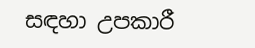සඳහා උපකාරී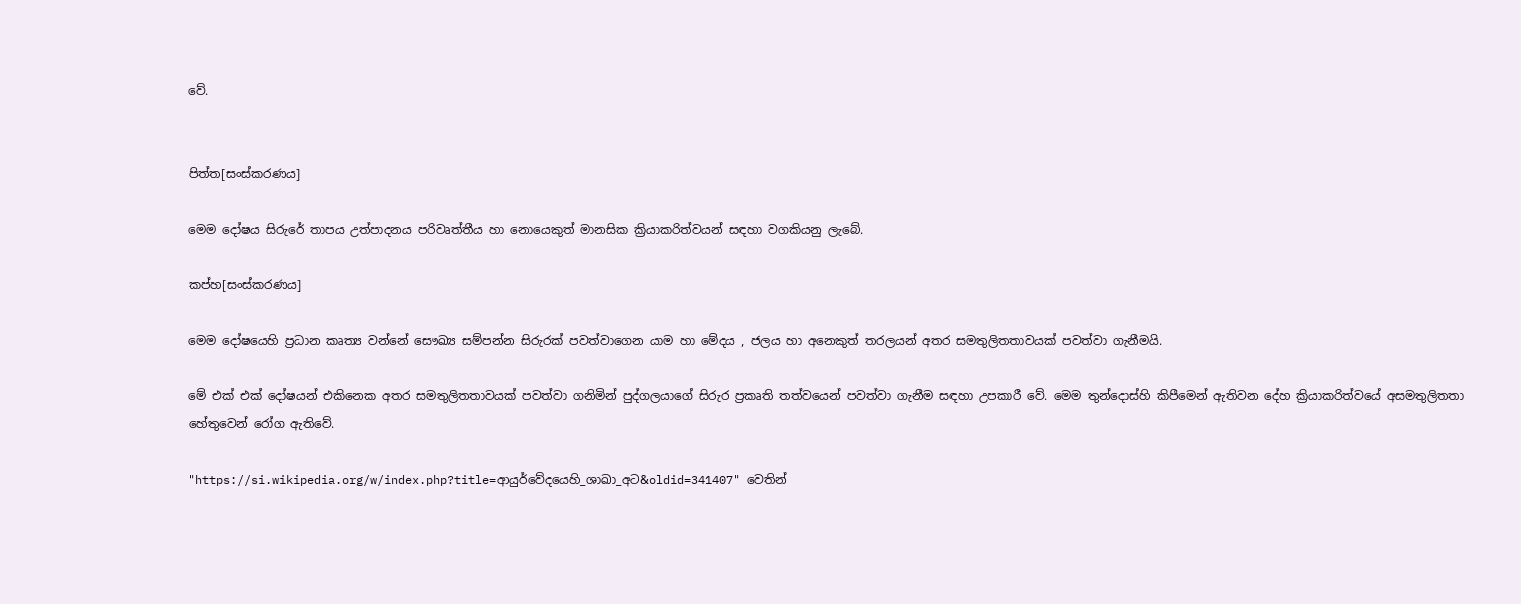වේ.


පිත්ත[සංස්කරණය]

මෙම දෝෂය සිරුරේ තාපය උත්පාදනය පරිවෘත්තීය හා නොයෙකුත් මානසික ක්‍රියාකරිත්වයන් සඳහා වගකියනු ලැබේ.

කප්හ[සංස්කරණය]

මෙම දෝෂයෙහි ප්‍රධාන කෘත්‍ය වන්නේ සෞඛ්‍ය සම්පන්න සිරු‍රක් පවත්වාගෙන යාම හා මේදය , ජලය හා අනෙකුත් තරලයන් අතර සමතුලිතතාවයක් පවත්වා ගැනීමයි.

මේ එක් එක් දෝෂයන් එකිනෙක අතර සමතුලිතතාවයක් පවත්වා ගනිමින් පුද්ගලයාගේ සිරුර ප්‍රකෘති තත්වයෙන් පවත්වා ගැනීම සඳහා උපකාරී වේ. මෙම තුන්දොස්හි කිපීමෙන් ඇතිවන දේහ ක්‍රියාකරිත්වයේ අසමතුලිතතා හේතුවෙන් රෝග ඇතිවේ.

"https://si.wikipedia.org/w/index.php?title=ආයුර්වේදයෙහි_ශාඛා_අට&oldid=341407" වෙතින්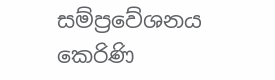සම්ප්‍රවේශනය කෙරිණි